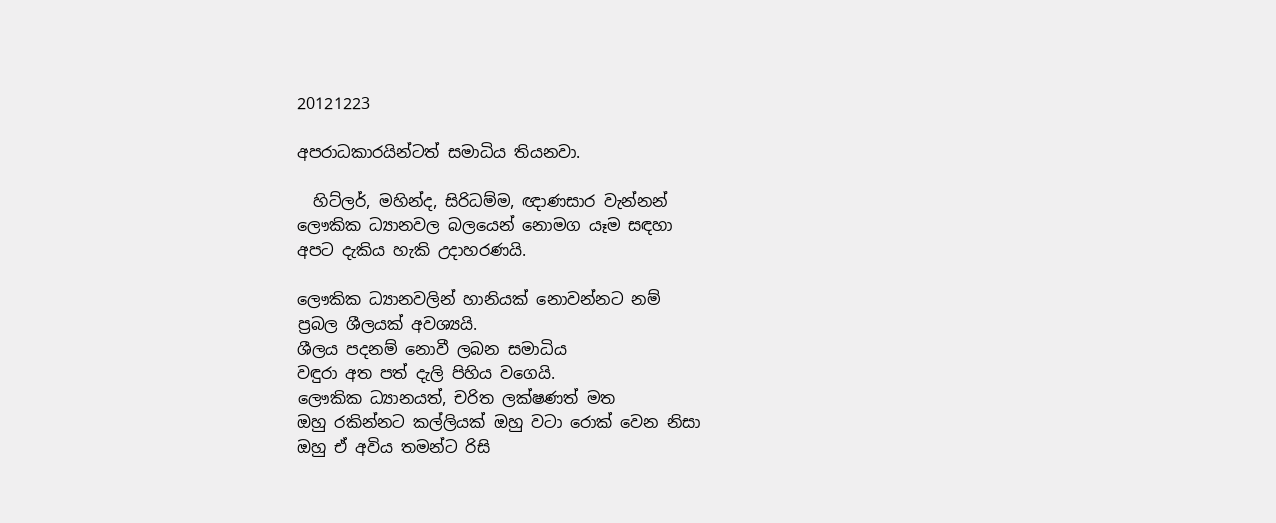20121223

අපරාධකාරයින්ටත්‍ සමාධිය තියනවා.

  හිට්ලර්, මහින්ද, සිරිධම්ම, ඥාණසාර වැන්නන්
ලෞකික ධ්‍යානවල බලයෙන් නොමග යෑම සඳහා
අපට දැකිය හැකි උදාහරණයි.

ලෞකික ධ්‍යානවලින් හානියක් නොවන්නට නම්
ප්‍රබල ශීලයක් අවශ්‍යයි.
ශීලය පදනම් නොවී ලබන සමාධිය
වඳුරා අත පත් දැලි පිහිය වගෙයි.
ලෞකික ධ්‍යානයත්, චරිත ලක්ෂණත් මත
ඔහු රකින්නට කල්ලියක් ඔහු වටා රොක් වෙන නිසා
ඔහු ඒ අවිය තමන්ට රිසි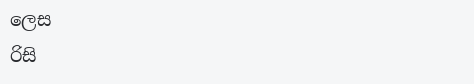ලෙස
රිසි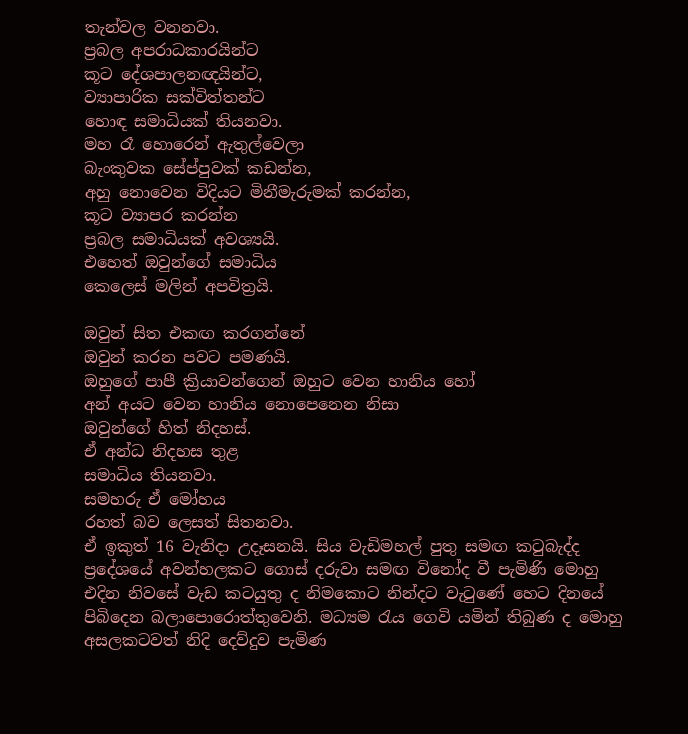තැන්වල වනනවා.
ප්‍රබල අපරාධකාරයින්ට
කූට දේශපාලනඥයින්ට,
ව්‍යාපාරික සක්විත්තන්ට
හොඳ සමාධියක් තියනවා.
මහ රෑ හොරෙන් ඇතුල්වෙලා
බැංකුවක සේප්පුවක් කඩන්න,
අහු නොවෙන විදියට මිනීමැරුමක් කරන්න,
කූට ව්‍යාපර කරන්න
ප්‍රබල සමාධියක් අවශ්‍යයි.
එහෙත් ඔවුන්ගේ සමාධිය
කෙලෙස් මලින් අපවිත්‍රයි.

ඔවුන් සිත එකඟ කරගන්නේ
ඔවුන් කරන පවට පමණයි.
ඔහුගේ පාපී ක්‍රියාවන්ගෙන් ඔහුට වෙන හානිය හෝ
අන් අයට වෙන හානිය නොපෙනෙන නිසා
ඔවුන්ගේ හිත් නිදහස්.
ඒ අන්ධ නිදහස තුළ
සමාධිය තියනවා.
සමහරු ඒ මෝහය
රහත් බව ලෙසත් සිතනවා.
ඒ ඉකුත් 16 වැනිදා උදෑසනයි. සිය වැඩිමහල් පුතු සමඟ කටුබැද්ද ප්‍රදේශයේ අවන්හලකට ගොස් දරුවා සමඟ විනෝද වී පැමිණි මොහු එදින නිවසේ වැඩ කටයුතු ද නිමකොට නින්දට වැටුණේ හෙට දිනයේ පිබිදෙන බලාපොරොත්තුවෙනි. මධ්‍යම රැය ගෙවි යමින් තිබුණ ද මොහු අසලකටවත් නිදි දෙව්දුව පැමිණ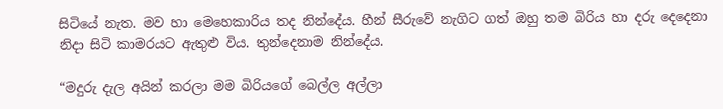සිටියේ නැත. මව හා මෙහෙකාරිය තද නින්දේය. හීන් සීරුවේ නැගිට ගත් ඔහු තම බිරිය හා දරු දෙදෙනා නිදා සිටි කාමරයට ඇතුළු විය. තුන්දෙනාම නින්දේය.

“මදුරු දැල අයින් කරලා මම බිරියගේ බෙල්ල අල්ලා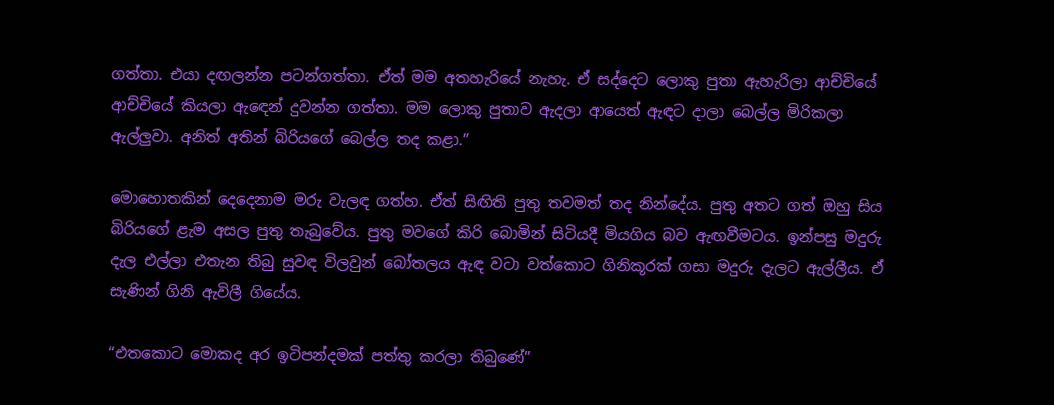ගත්තා. එයා දඟලන්න පටන්ගත්තා. ඒත් මම අතහැරියේ නැහැ. ඒ සද්දෙට ලොකු පුතා ඇහැරිලා ආච්චියේ ආච්චියේ කියලා ඇඳෙන් දුවන්න ගත්තා. මම ලොකු පුතාව ඇදලා ආයෙත් ඇඳට දාලා බෙල්ල මිරිකලා ඇල්ලුවා. අනිත් අතින් බිරියගේ බෙල්ල තද කළා.”

මොහොතකින් දෙදෙනාම මරු වැලඳ ගත්හ. ඒත් සිඟිති පුතු තවමත් තද නින්දේය. පුතු අතට ගත් ඔහු සිය බිරියගේ ළැම අසල පුතු තැබුවේය. පුතු මවගේ කිරි බොමින් සිටියදී මියගිය බව ඇඟවීමටය. ඉන්පසු මදුරු දැල එල්ලා එතැන තිබු සුවඳ විලවුන් බෝතලය ඇඳ වටා වත්කොට ගිනිකූරක් ගසා මදුරු දැලට ඇල්ලීය. ඒ සැණින් ගිනි ඇවිලී ගියේය.

“එතකොට මොකද අර ඉටිපන්දමක් පත්තු කරලා තිබුණේ”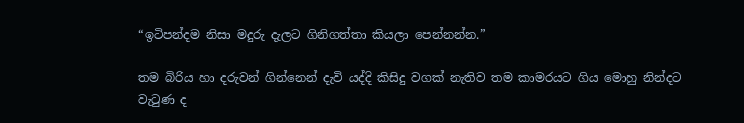“ඉටිපන්දම නිසා මදුරු දැලට ගිනිගත්තා කියලා පෙන්නන්න.”

තම බිරිය හා දරුවන් ගින්නෙන් දැවි යද්දි කිසිදු වගක් නැතිව තම කාමරයට ගිය මොහු නින්දට වැටුණ ද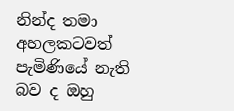නින්ද තමා අහලකටවත් පැමිණියේ නැති බව ද ඔහු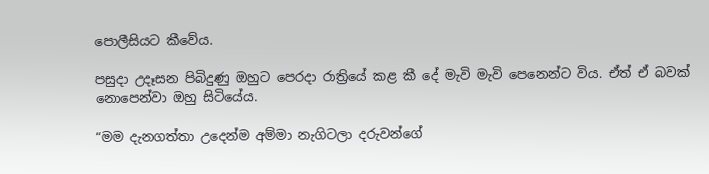පොලීසියට කීවේය.

පසුදා උදෑසන පිබිදුණු ඔහුට පෙරදා රාත්‍රියේ කළ කී දේ මැවි මැවි පෙනෙන්ට විය. ඒත් ඒ බවක් නොපෙන්වා ඔහු සිටියේය.

“මම දැනගත්තා උදෙන්ම අම්මා නැගිටලා දරුවන්ගේ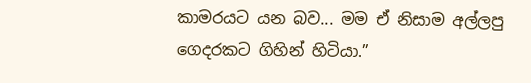කාමරයට යන බව... මම ඒ නිසාම අල්ලපු ගෙදරකට ගිහින් හිටියා.”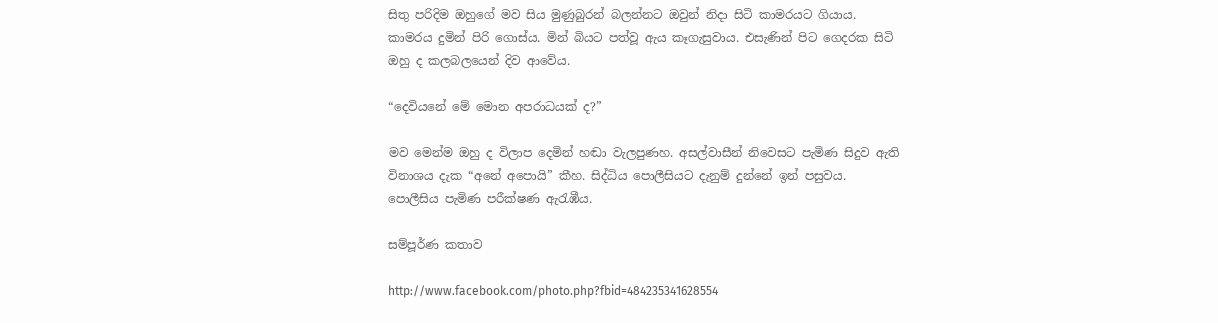සිතු පරිදිම ඔහුගේ මව සිය මුණුබුරන් බලන්නට ඔවුන් නිදා සිටි කාමරයට ගියාය. කාමරය දුමින් පිරි ගොස්ය. මින් බියට පත්වූ ඇය කෑගැසුවාය. එසැණින් පිට ගෙදරක සිටි ඔහු ද කලබලයෙන් දිව ආවේය.

“දෙවියනේ මේ මොන අපරාධයක් ද?”

මව මෙන්ම ඔහු ද විලාප දෙමින් හඬා වැලපුණහ. අසල්වාසීන් නිවෙසට පැමිණ සිදුව ඇති විනාශය දැක “අනේ අපොයි” කීහ. සිද්ධිය පොලීසියට දැනුම් දුන්නේ ඉන් පසුවය. පොලීසිය පැමිණ පරීක්ෂණ ඇරැඹීය.

සම්පූර්ණ කතාව

http://www.facebook.com/photo.php?fbid=484235341628554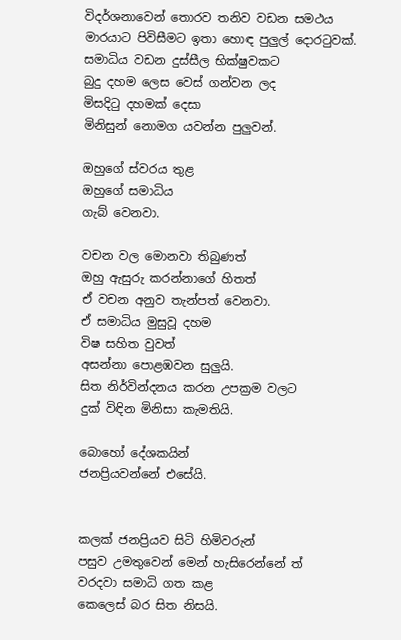විදර්ශනාවෙන් තොරව තනිව වඩන සමථය
මාරයාට පිවිසීමට ඉතා හොඳ පුලුල් දොරටුවක්.
සමාධිය වඩන දුස්සීල භික්ෂුවකට
බුදු දහම ලෙස වෙස් ගන්වන ලද
මිසදිටු දහමක් දෙසා
මිනිසුන් නොමග යවන්න පුලුවන්.

ඔහුගේ ස්වරය තුළ
ඔහුගේ සමාධිය
ගැබ් වෙනවා.

වචන වල මොනවා තිබුණත්
ඔහු ඇසුරු කරන්නාගේ හිතත්
ඒ වචන අනුව තැන්පත් වෙනවා.
ඒ සමාධිය මුසුවූ දහම
විෂ සහිත වුවත්
අසන්නා පොළඹවන සුලුයි.
සිත නිර්වින්දනය කරන උපක්‍රම වලට
දුක් විඳින මිනිසා කැමතියි.

බොහෝ දේශකයින්
ජනප්‍රියවන්නේ එසේයි.


කලක් ජනප්‍රියව සිටි හිමිවරුන්
පසුව උමතුවෙන් මෙන් හැසිරෙන්නේ ත්
වරදවා සමාධි ගත කළ
කෙලෙස් බර සිත නිසයි.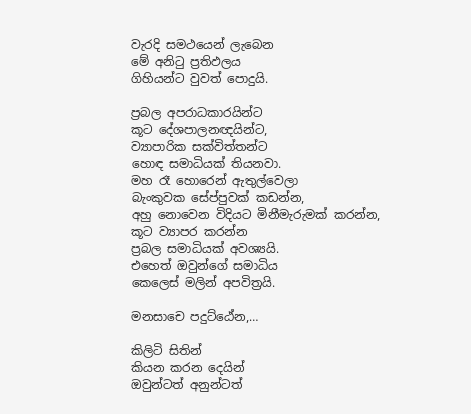වැරදි සමථයෙන් ලැබෙන
මේ අනිටු ප්‍රතිඵලය
ගිහියන්ට වුවත් පොදුයි.

ප්‍රබල අපරාධකාරයින්ට
කූට දේශපාලනඥයින්ට,
ව්‍යාපාරික සක්විත්තන්ට
හොඳ සමාධියක් තියනවා.
මහ රෑ හොරෙන් ඇතුල්වෙලා
බැංකුවක සේප්පුවක් කඩන්න,
අහු නොවෙන විදියට මිනීමැරුමක් කරන්න,
කූට ව්‍යාපර කරන්න
ප්‍රබල සමාධියක් අවශ්‍යයි.
එහෙත් ඔවුන්ගේ සමාධිය
කෙලෙස් මලින් අපවිත්‍රයි.

මනසාචෙ පදුට්ඨේන,…

කිලිටි සිතින්
කියන කරන දෙයින්
ඔවුන්ටත් අනුන්ටත්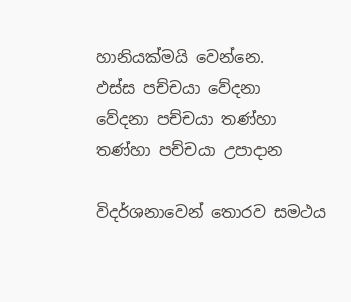හානියක්මයි වෙන්නෙ.
ඵස්ස පච්චයා වේදනා
වේදනා පච්චයා තණ්හා
තණ්හා පච්චයා උපාදාන

විදර්ශනාවෙන් තොරව සමථය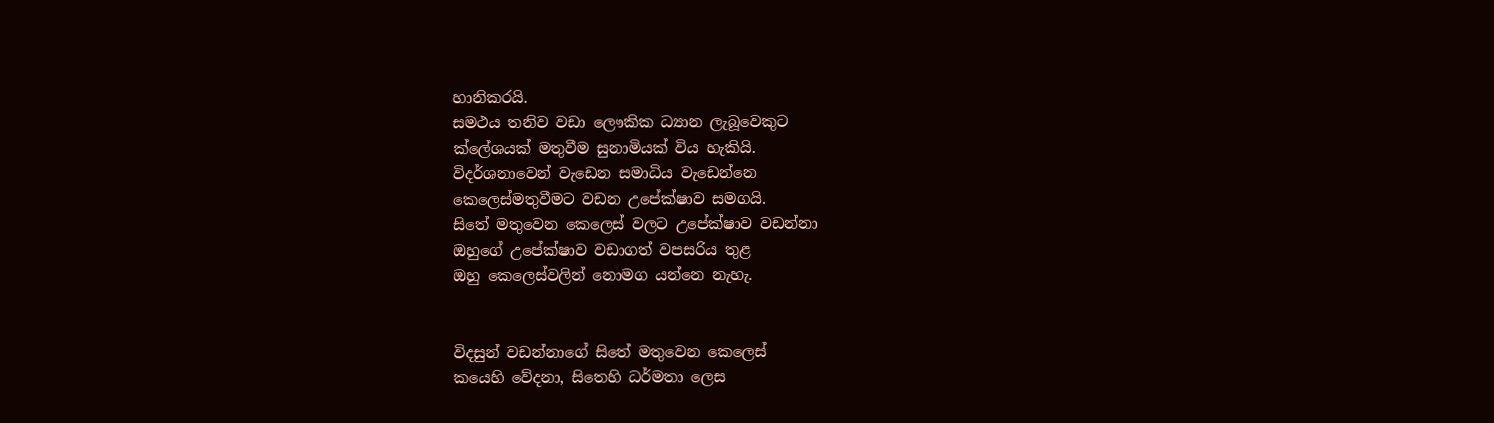හානිකරයි.
සමථය තනිව වඩා ලෞකික ධ්‍යාන ලැබූවෙකුට
ක්ලේශයක් මතුවීම සුනාමියක් විය හැකියි.
විදර්ශනාවෙන් වැඩෙන සමාධිය වැඩෙන්නෙ
කෙලෙස්මතුවීමට වඩන උපේක්ෂාව සමගයි.
සිතේ මතුවෙන කෙලෙස් වලට උපේක්ෂාව වඩන්නා
ඔහුගේ උපේක්ෂාව වඩාගත් වපසරිය තුළ
ඔහු කෙලෙස්වලින් නොමග යන්නෙ නැහැ.


විදසුන් වඩන්නාගේ සිතේ මතුවෙන කෙලෙස්
කයෙහි වේදනා, සිතෙහි ධර්මතා ලෙස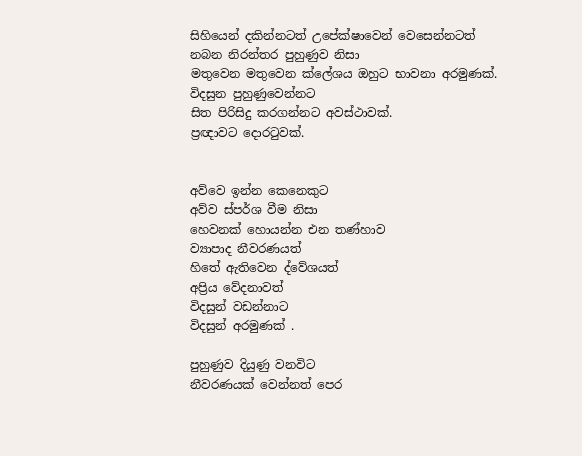සිහියෙන් දකින්නටත් උපේක්ෂාවෙන් වෙසෙන්නටත්
නබන නිරන්තර පුහුණුව නිසා
මතුවෙන මතුවෙන ක්ලේශය ඔහුට භාවනා අරමුණක්.
විදසුන පුහුණුවෙන්නට
සිත පිරිසිදු කරගන්නට අවස්ථාවක්.
ප්‍රඥාවට දොරටුවක්.


අව්වෙ ඉන්න කෙනෙකුට
අව්ව ස්පර්ශ වීම නිසා
හෙවනක් හොයන්න එන තණ්හාව
ව්‍යාපාද නීවරණයත්
හිතේ ඇතිවෙන ද්වේශයත්
අප්‍රිය වේදනාවත්
විදසුන් වඩන්නාට
විදසුන් අරමුණක් .

පුහුණුව දියුණු වනවිට
නීවරණයක් වෙන්නත් පෙර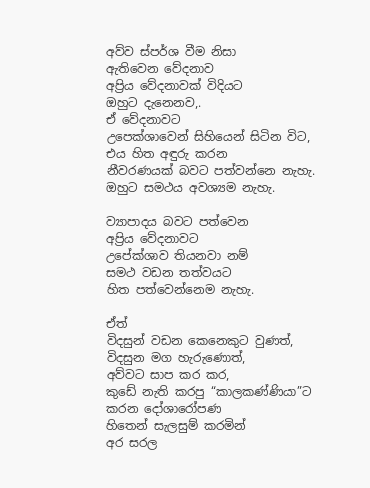අව්ව ස්පර්ශ වීම නිසා
ඇතිවෙන වේදනාව
අප්‍රිය වේදනාවක් විදියට
ඔහුට දැනෙනව,.
ඒ වේදනාවට
උපෙක්ශාවෙන් සිහියෙන් සිටින විට,
එය හිත අඳුරු කරන
නීවරණයක් බවට පත්වන්නෙ නැහැ.
ඔහුට සමථය අවශ්‍යම නැහැ.

ව්‍යාපාදය බවට පත්වෙන
අප්‍රිය වේදනාවට
උපේක්ශාව තියනවා නම්
සමථ වඩන තත්වයට
හිත පත්වෙන්නෙම නැහැ.

ඒත්
විදසුන් වඩන කෙනෙකුට වුණත්,
විදසුන මග හැරුණොත්,
අව්වට සාප කර කර,
කුඩේ නැති කරපු “කාලකණ්ණියා”ට
කරන දෝශාරෝපණ
හිතෙන් සැලසුම් කරමින්
අර සරල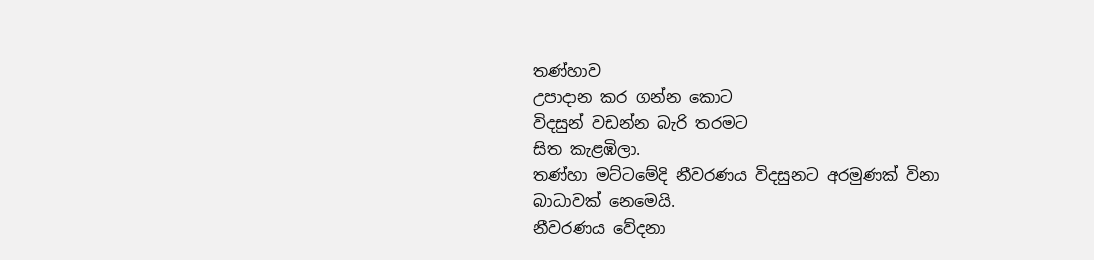තණ්හාව
උපාදාන කර ගන්න කොට
විදසුන් වඩන්න බැරි තරමට
සිත කැළඹිලා.
තණ්හා මට්ටමේදි නීවරණය විදසුනට අරමුණක් විනා
බාධාවක් නෙමෙයි.
නීවරණය වේදනා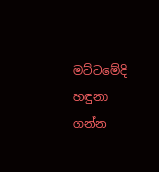මට්ටමේදි
හඳුනා ගන්න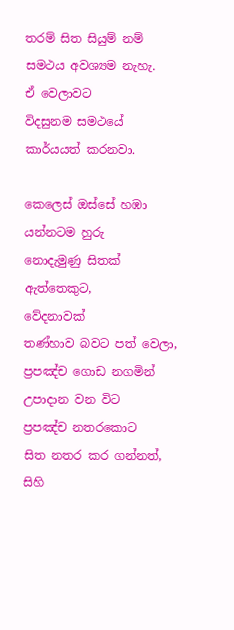තරම් සිත සියුම් නම්
සමථය අවශ්‍යම නැහැ.
ඒ වෙලාවට
විදසුනම සමථයේ කාර්යයත් කරනවා.

කෙලෙස් ඔස්සේ හඹා යන්නටම හුරු
නොදැමුණු සිතක් ඇත්තෙකුට,
වේදනාවක්
තණ්හාව බවට පත් වෙලා,
ප්‍රපඤ්ච ගොඩ නගමින්
උපාදාන වන විට
ප්‍රපඤ්ච නතරකොට
සිත නතර කර ගන්නත්,
සිහි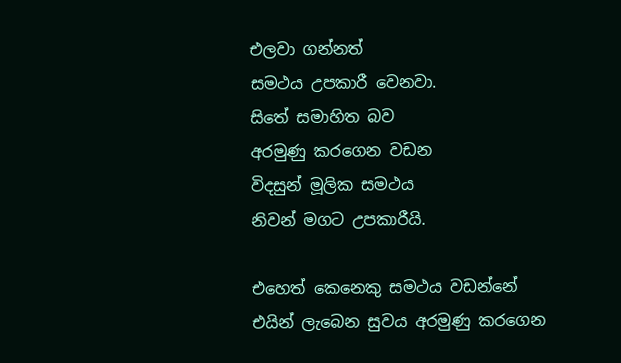එලවා ගන්නත්
සමථය උපකාරී වෙනවා.
සිතේ සමාහිත බව
අරමුණු කරගෙන වඩන
විදසුන් මූලික සමථය
නිවන් මගට උපකාරීයි.

එහෙත් කෙනෙකු සමථය වඩන්නේ
එයින් ලැබෙන සුවය අරමුණු කරගෙන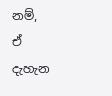නම්,
ඒ දැහැන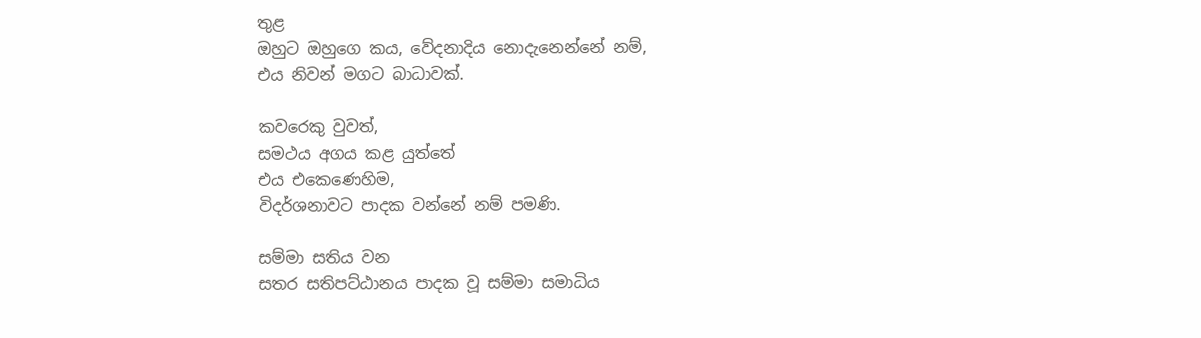තුළ
ඔහුට ඔහුගෙ කය, වේදනාදිය නොදැනෙන්නේ නම්,
එය නිවන් මගට බාධාවක්.

කවරෙකු වුවත්,
සමථය අගය කළ යුත්තේ
එය එකෙණෙහිම,
විදර්ශනාවට පාදක වන්නේ නම් පමණි.

සම්මා සතිය වන
සතර සතිපට්ඨානය පාදක වූ සම්මා සමාධිය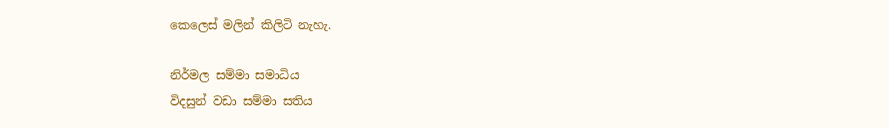කෙලෙස් මලින් කිලිටි නැහැ.

නිර්මල සම්මා සමාධිය
විදසුන් වඩා සම්මා සතිය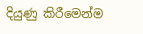දියුණු කිරීමෙන්ම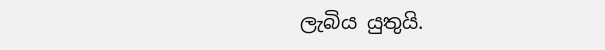ලැබිය යුතුයි.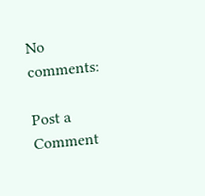No comments:

Post a Comment